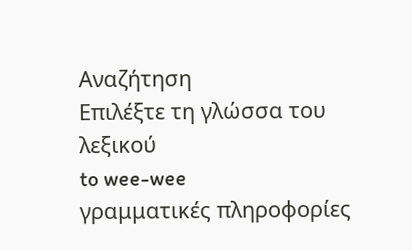Αναζήτηση
Επιλέξτε τη γλώσσα του λεξικού
to wee-wee
γραμματικές πληροφορίες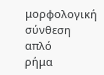μορφολογική σύνθεση
απλό
ρήμα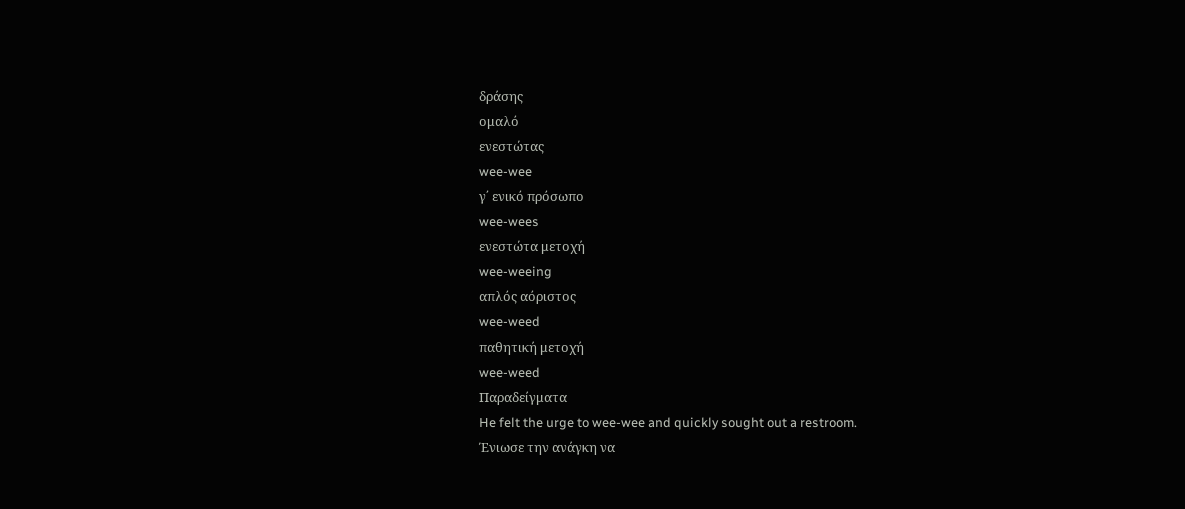δράσης
ομαλό
ενεστώτας
wee-wee
γ΄ ενικό πρόσωπο
wee-wees
ενεστώτα μετοχή
wee-weeing
απλός αόριστος
wee-weed
παθητική μετοχή
wee-weed
Παραδείγματα
He felt the urge to wee-wee and quickly sought out a restroom.
Ένιωσε την ανάγκη να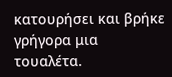κατουρήσει και βρήκε γρήγορα μια τουαλέτα.